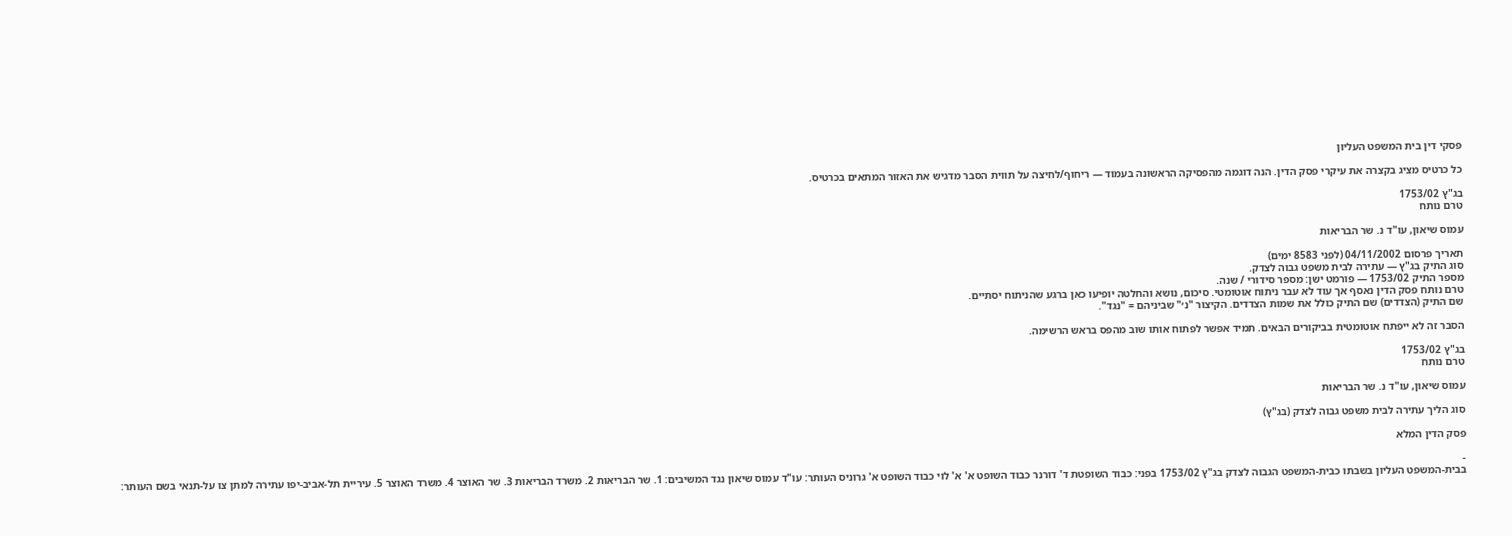פסקי דין בית המשפט העליון

כל כרטיס מציג בקצרה את עיקרי פסק הדין. הנה דוגמה מהפסיקה הראשונה בעמוד — ריחוף/לחיצה על תווית הסבר מדגיש את האזור המתאים בכרטיס.

בג"ץ 1753/02
טרם נותח

עמוס שיאון, עו"ד נ. שר הבריאות

תאריך פרסום 04/11/2002 (לפני 8583 ימים)
סוג התיק בג"ץ — עתירה לבית משפט גבוה לצדק.
מספר התיק 1753/02 — פורמט ישן: מספר סידורי / שנה.
טרם נותח פסק הדין נאסף אך עוד לא עבר ניתוח אוטומטי. סיכום, נושא והחלטה יופיעו כאן ברגע שהניתוח יסתיים.
שם התיק (הצדדים) שם התיק כולל את שמות הצדדים. הקיצור "נ׳" שביניהם = "נגד".

הסבר זה לא ייפתח אוטומטית בביקורים הבאים. תמיד אפשר לפתוח אותו שוב מהפס בראש הרשימה.

בג"ץ 1753/02
טרם נותח

עמוס שיאון, עו"ד נ. שר הבריאות

סוג הליך עתירה לבית משפט גבוה לצדק (בג"ץ)

פסק הדין המלא

-
בבית-המשפט העליון בשבתו כבית-המשפט הגבוה לצדק בג"ץ 1753/02 בפני: כבוד השופטת ד' דורנר כבוד השופט א' א' לוי כבוד השופט א' גרוניס העותר: עו"ד עמוס שיאון נגד המשיבים: 1. שר הבריאות 2. משרד הבריאות 3. שר האוצר 4. משרד האוצר 5. עיריית תל-אביב-יפו עתירה למתן צו על-תנאי בשם העותר: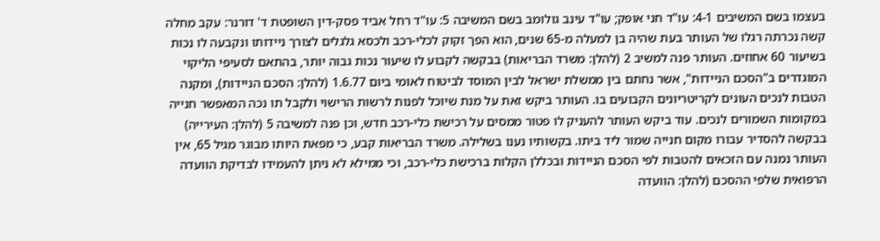בעצמו בשם המשיבים 4-1: עו"ד חני אופק; עו"ד עינב גולומב בשם המשיבה 5: עו"ד רחל אביד פסק-דין השופטת ד' דורנר: עקב מחלה קשה נכרתה רגלו של העותר בעת שהיה בן למעלה מ-65 שנים, הוא הפך זקוק לכלי-רכב ולכסא גלגלים לצורך ניידותו ונקבעה לו נכות בשיעור 60 אחוזים. העותר פנה למשיב 2 (להלן: משרד הבריאות) בבקשה לקבוע לו שיעור נכות גבוה יותר, בהתאם לסעיפי הליקוי המוגדרים ב"הסכם הניידות", אשר נחתם בין ממשלת ישראל לבין המוסד לביטוח לאומי ביום 1.6.77 (להלן: הסכם הניידות), ומקנה הטבות לנכים העונים לקריטריונים הקבועים בו. העותר ביקש זאת על מנת שיוכל לפנות לרשות הרישוי ולקבל תו נכה המאפשר חנייה במקומות השמורים לנכים. עוד ביקש העותר להעניק לו פטור ממסים על רכישת כלי-רכב חדש, וכן פנה למשיבה 5 (להלן: העירייה) בבקשה להסדיר עבורו מקום חנייה שמור ליד ביתו. בקשותיו נענו בשלילה. משרד הבריאות קבע, כי מפאת היותו מבוגר מגיל 65, אין העותר נמנה עם הזכאים להטבות לפי הסכם הניידות ובכללן הקלות ברכישת כלי-רכב, וכי ממילא לא ניתן להעמידו לבדיקת הוועדה הרפואית שלפי ההסכם (להלן: הוועדה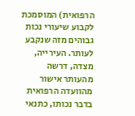הרפואית) המוסמכת לקבוע שיעורי נכות גבוהים מזה שנקבע לעותר. העירייה, מצדה, דרשה מהעותר אישור מהוועדה הרפואית בדבר נכותו, כתנאי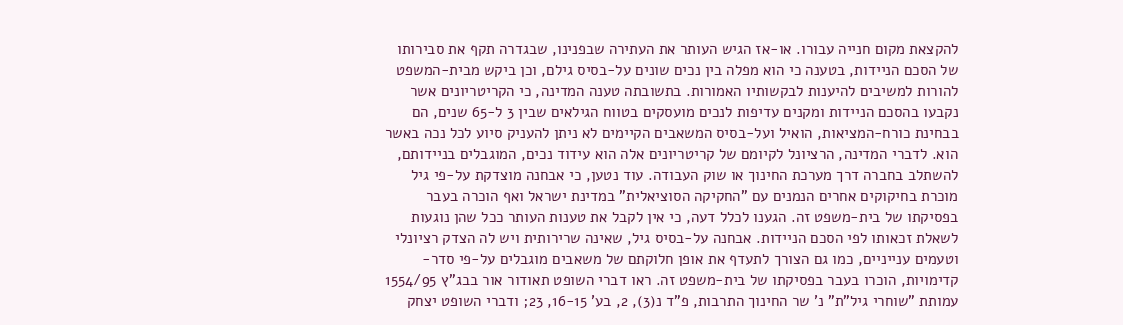להקצאת מקום חנייה עבורו. או-אז הגיש העותר את העתירה שבפנינו, שבגדרה תקף את סבירותו של הסכם הניידות, בטענה כי הוא מפלה בין נכים שונים על-בסיס גילם, וכן ביקש מבית-המשפט להורות למשיבים להיענות לבקשותיו האמורות. בתשובתה טענה המדינה, כי הקריטריונים אשר נקבעו בהסכם הניידות ומקנים עדיפות לנכים מועסקים בטווח הגילאים שבין 3 ל-65 שנים, הם בבחינת כורח-המציאות, הואיל ועל-בסיס המשאבים הקיימים לא ניתן להעניק סיוע לכל נכה באשר הוא. לדברי המדינה, הרציונל לקיומם של קריטריונים אלה הוא עידוד נכים, המוגבלים בניידותם, להשתלב בחברה דרך מערכת החינוך או שוק העבודה. עוד נטען, כי אבחנה מוצדקת על-פי גיל מוכרת בחיקוקים אחרים הנמנים עם "החקיקה הסוציאלית" במדינת ישראל ואף הוכרה בעבר בפסיקתו של בית-משפט זה. הגענו לכלל דעה, כי אין לקבל את טענות העותר ככל שהן נוגעות לשאלת זכאותו לפי הסכם הניידות. אבחנה על-בסיס גיל, שאינה שרירותית ויש לה הצדק רציונלי וטעמים ענייניים, כמו גם הצורך לתעדף את אופן חלוקתם של משאבים מוגבלים על-פי סדר-קדימויות, הוכרו בעבר בפסיקתו של בית-משפט זה. ראו דברי השופט תאודור אור בבג"ץ 1554/95 עמותת "שוחרי גיל"ת" נ' שר החינוך התרבות, פ"ד נ(3), 2, בע' 16-15, 23; ודברי השופט יצחק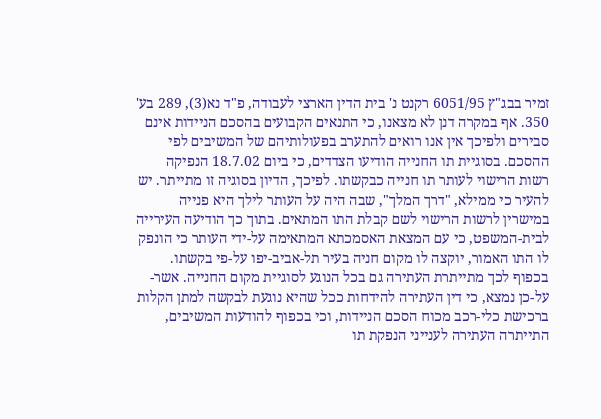זמיר בבג"ץ 6051/95 רקנט נ' בית הדין הארצי לעבודה, פ"ד נא(3), 289 בע' 350. אף במקרה דנן לא מצאנו, כי התנאים הקבועים בהסכם הניידות אינם סבירים ולפיכך אין אנו רואים להתערב בפעולותיהם של המשיבים לפי ההסכם. בסוגיית תו החנייה הודיעו הצדדים, כי ביום 18.7.02 הנפיקה רשות הרישוי לעותר תו חנייה כבקשתו. לפיכך, הדיון בסוגיה זו מתייתר. יש להעיר כי ממילא, "דרך המלך", שבה היה על העותר לילך היא פנייה במישרין לרשות הרישוי לשם קבלת התו המתאים. בתוך כך הודיעה העירייה לבית-המשפט, כי עם המצאת האסמכתא המתאימה על-ידי העותר כי הונפק לו התו האמור, יוקצה לו מקום חניה בעיר תל-אביב-יפו על-פי בקשתו. בכפוף לכך מתייתרת העתירה גם בכל הנוגע לסוגיית מקום החנייה. אשר-על-כן נמצא, כי דין העתירה להידחות ככל שהיא נוגעת לבקשה למתן הקלות ברכישת כלי-רכב מכוח הסכם הניידות, וכי בכפוף להודעות המשיבים, התייתרה העתירה לענייני הנפקת תו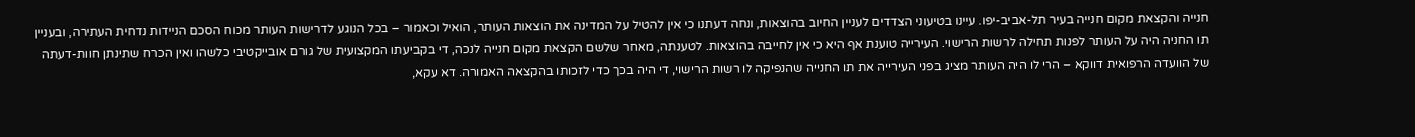חנייה והקצאת מקום חנייה בעיר תל-אביב-יפו. עיינו בטיעוני הצדדים לעניין החיוב בהוצאות, ונחה דעתנו כי אין להטיל על המדינה את הוצאות העותר, הואיל וכאמור – בכל הנוגע לדרישות העותר מכוח הסכם הניידות נדחית העתירה, ובעניין תו החניה היה על העותר לפנות תחילה לרשות הרישוי. העירייה טוענת אף היא כי אין לחייבה בהוצאות. לטענתה, מאחר שלשם הקצאת מקום חנייה לנכה, די בקביעתו המקצועית של גורם אובייקטיבי כלשהו ואין הכרח שתינתן חוות-דעתה של הוועדה הרפואית דווקא – הרי לו היה העותר מציג בפני העירייה את תו החנייה שהנפיקה לו רשות הרישוי, די היה בכך כדי לזכותו בהקצאה האמורה. דא עקא,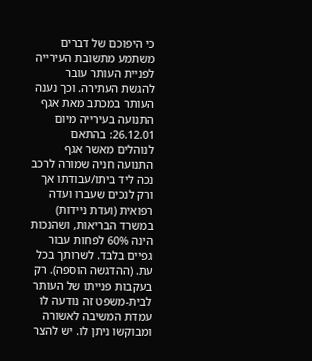כי היפוכם של דברים משתמע מתשובת העירייה לפניית העותר עובר להגשת העתירה. וכך נענה העותר במכתב מאת אגף התנועה בעירייה מיום 26.12.01: בהתאם לנוהלים מאשר אגף התנועה חניה שמורה לרכב נכה ליד ביתו/עבודתו אך ורק לנכים שעברו ועדה רפואית (ועדת ניידות) במשרד הבריאות, ושהנכות הינה 60% לפחות עבור גפיים בלבד. לשרותך בכל עת. (ההדגשה הוספה). רק בעקבות פנייתו של העותר לבית-משפט זה נודעה לו עמדת המשיבה לאשורה ומבוקשו ניתן לו. יש להצר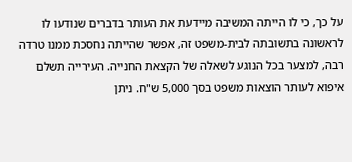על כך, כי לו הייתה המשיבה מיידעת את העותר בדברים שנודעו לו לראשונה בתשובתה לבית-משפט זה, אפשר שהייתה נחסכת ממנו טרדה רבה, למצער בכל הנוגע לשאלה של הקצאת החנייה. העירייה תשלם איפוא לעותר הוצאות משפט בסך 5,000 ש"ח. ניתן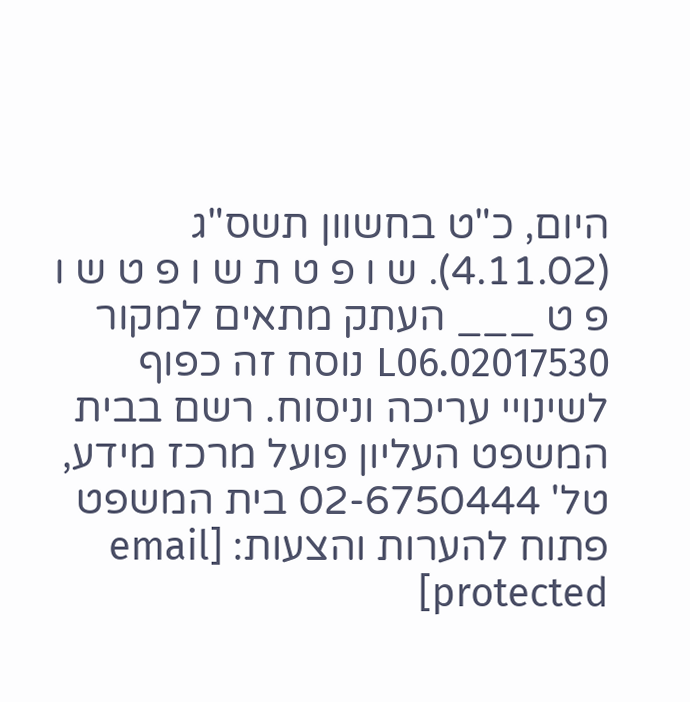היום, כ"ט בחשוון תשס"ג (4.11.02). ש ו פ ט ת ש ו פ ט ש ו פ ט ___ העתק מתאים למקור 02017530.L06 נוסח זה כפוף לשינויי עריכה וניסוח. רשם בבית המשפט העליון פועל מרכז מידע, טל' 02-6750444 בית המשפט פתוח להערות והצעות: [email protected]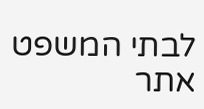לבתי המשפט אתר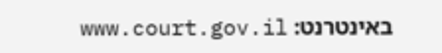באינטרנט: www.court.gov.il